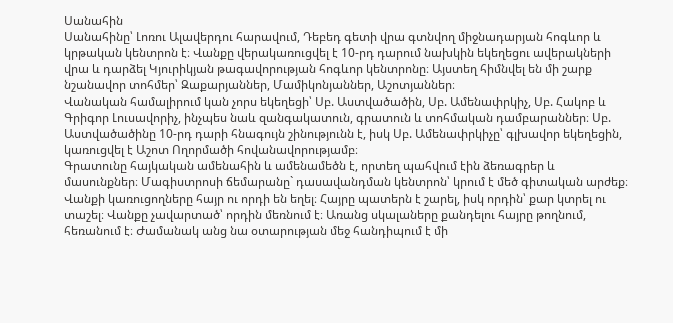Սանահին
Սանահինը՝ Լոռու Ալավերդու հարավում, Դեբեդ գետի վրա գտնվող միջնադարյան հոգևոր և կրթական կենտրոն է։ Վանքը վերակառուցվել է 10-րդ դարում նախկին եկեղեցու ավերակների վրա և դարձել Կյուրիկյան թագավորության հոգևոր կենտրոնը։ Այստեղ հիմնվել են մի շարք նշանավոր տոհմեր՝ Զաքարյաններ, Մամիկոնյաններ, Աշոտյաններ։
Վանական համալիրում կան չորս եկեղեցի՝ Սբ. Աստվածածին, Սբ. Ամենափրկիչ, Սբ. Հակոբ և Գրիգոր Լուսավորիչ, ինչպես նաև զանգակատուն, գրատուն և տոհմական դամբարաններ։ Սբ. Աստվածածինը 10-րդ դարի հնագույն շինությունն է, իսկ Սբ. Ամենափրկիչը՝ գլխավոր եկեղեցին, կառուցվել է Աշոտ Ողորմածի հովանավորությամբ։
Գրատունը հայկական ամենահին և ամենամեծն է, որտեղ պահվում էին ձեռագրեր և մասունքներ։ Մագիստրոսի ճեմարանը` դասավանդման կենտրոն՝ կրում է մեծ գիտական արժեք։
Վանքի կառուցողները հայր ու որդի են եղել։ Հայրը պատերն է շարել, իսկ որդին՝ քար կտրել ու տաշել։ Վանքը չավարտած՝ որդին մեռնում է։ Առանց սկալաները քանդելու հայրը թողնում, հեռանում է։ Ժամանակ անց նա օտարության մեջ հանդիպում է մի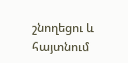շնողեցու և հայտնում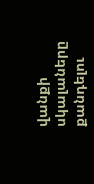վանքի սկալաները քանդելու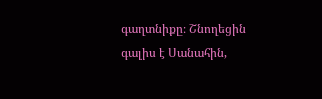գաղտնիքը։ Շնողեցին գալիս է Սանահին,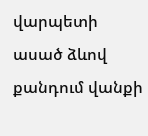վարպետի ասած ձևով քանդում վանքի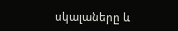սկալաները և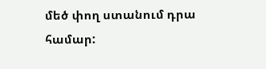մեծ փող ստանում դրա համար: